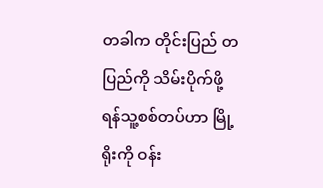တခါက တိုင်းပြည် တပြည်ကို သိမ်းပိုက်ဖို့ ရန်သူ့စစ်တပ်ဟာ မြို့ရိုးကို ဝန်း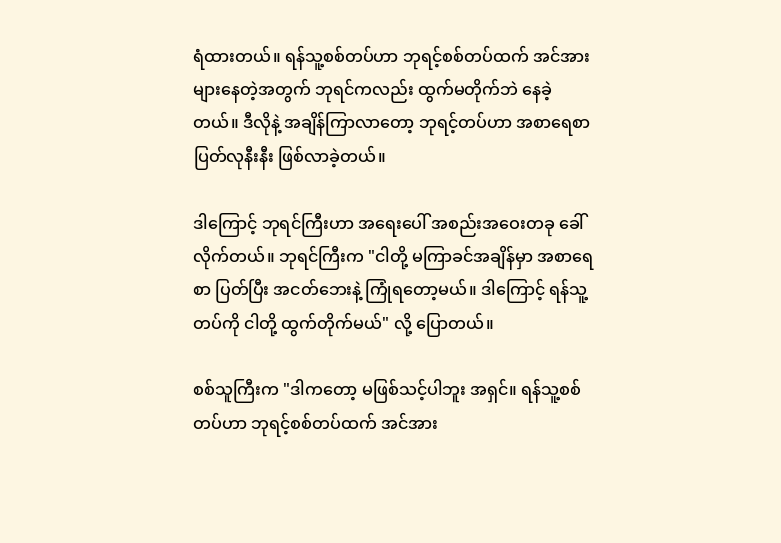ရံထားတယ်။ ရန်သူ့စစ်တပ်ဟာ ဘုရင့်စစ်တပ်ထက် အင်အား များနေတဲ့အတွက် ဘုရင်ကလည်း ထွက်မတိုက်ဘဲ နေခဲ့တယ်။ ဒီလိုနဲ့ အချိန်ကြာလာတော့ ဘုရင့်တပ်ဟာ အစာရေစာ ပြတ်လုနီးနီး ဖြစ်လာခဲ့တယ်။

ဒါကြောင့် ဘုရင်ကြီးဟာ အရေးပေါ် အစည်းအဝေးတခု ခေါ်လိုက်တယ်။ ဘုရင်ကြီးက "ငါတို့ မကြာခင်အချိန်မှာ အစာရေစာ ပြတ်ပြီး အငတ်ဘေးနဲ့ ကြုံရတော့မယ်။ ဒါကြောင့် ရန်သူ့တပ်ကို ငါတို့ ထွက်တိုက်မယ်" လို့ ပြောတယ်။

စစ်သူကြီးက "ဒါကတော့ မဖြစ်သင့်ပါဘူး အရှင်။ ရန်သူ့စစ်တပ်ဟာ ဘုရင့်စစ်တပ်ထက် အင်အား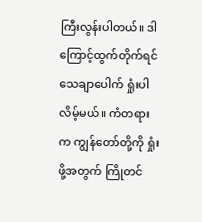ကြီးလွန်းပါတယ်။ ဒါကြောင့်ထွက်တိုက်ရင် သေချာပေါက် ရှုံးပါလိမ့်မယ်။ ကံတရားက ကျွန်တော်တို့ကို ရှုံးဖို့အတွက် ကြိုတင်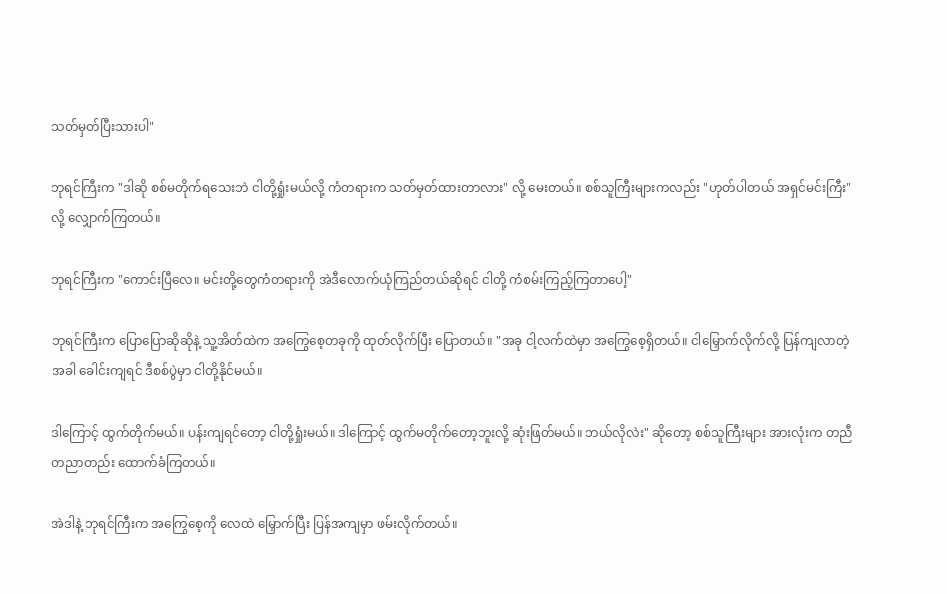သတ်မှတ်ပြီးသားပါ"

ဘုရင်ကြီးက "ဒါဆို စစ်မတိုက်ရသေးဘဲ ငါတို့ရှုံးမယ်လို့ ကံတရားက သတ်မှတ်ထားတာလား" လို့ မေးတယ်။ စစ်သူကြီးများကလည်း "ဟုတ်ပါတယ် အရှင်မင်းကြီး" လို့ လျှောက်ကြတယ်။

ဘုရင်ကြီးက "ကောင်းပြီလေ။ မင်းတို့တွေကံတရားကို အဲဒီလောက်ယုံကြည်တယ်ဆိုရင် ငါတို့ ကံစမ်းကြည့်ကြတာပေါ့"

ဘုရင်ကြီးက ပြောပြောဆိုဆိုနဲ့ သူ့အိတ်ထဲက အကြွေစေ့တခုကို ထုတ်လိုက်ပြီး ပြောတယ်။ "အခု ငါ့လက်ထဲမှာ အကြွေစေ့ရှိတယ်။ ငါမြှောက်လိုက်လို့ ပြန်ကျလာတဲ့အခါ ခေါင်းကျရင် ဒီစစ်ပွဲမှာ ငါတို့နိုင်မယ်။

ဒါကြောင့် ထွက်တိုက်မယ်။ ပန်းကျရင်တော့ ငါတို့ရှုံးမယ်။ ဒါကြောင့် ထွက်မတိုက်တော့ဘူးလို့ ဆုံးဖြတ်မယ်။ ဘယ်လိုလဲး" ဆိုတော့ စစ်သူကြီးများ အားလုံးက တညီတညာတည်း ထောက်ခံကြတယ်။

အဲဒါနဲ့ ဘုရင်ကြီးက အကြွေစေ့ကို လေထဲ မြှောက်ပြီး ပြန်အကျမှာ ဖမ်းလိုက်တယ်။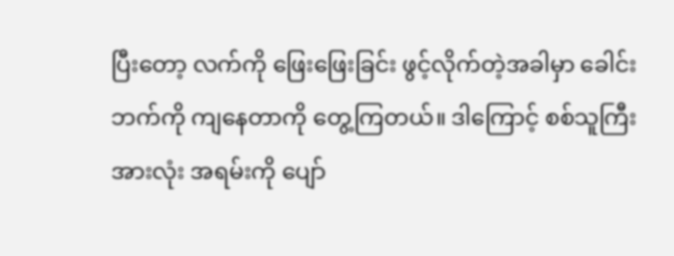ပြီးတော့ လက်ကို ဖြေးဖြေးခြင်း ဖွင့်လိုက်တဲ့အခါမှာ ခေါင်းဘက်ကို ကျနေတာကို တွေ့ကြတယ်။ ဒါကြောင့် စစ်သူကြီးအားလုံး အရမ်းကို ပျော်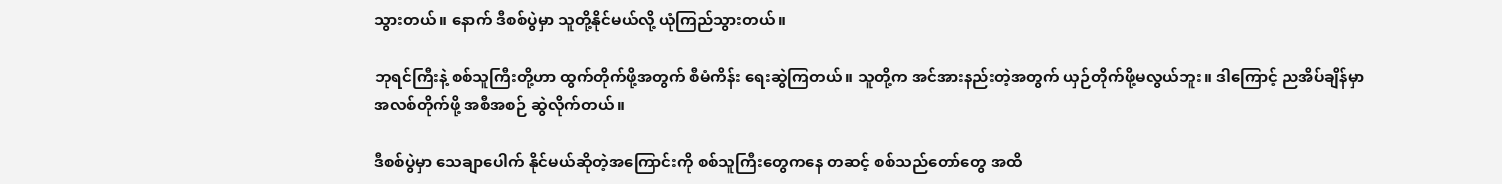သွားတယ်။ နောက် ဒီစစ်ပွဲမှာ သူတို့နိုင်မယ်လို့ ယုံကြည်သွားတယ်။

ဘုရင်ကြီးနဲ့ စစ်သူကြီးတို့ဟာ ထွက်တိုက်ဖို့အတွက် စီမံကိန်း ရေးဆွဲကြတယ်။ သူတို့က အင်အားနည်းတဲ့အတွက် ယှဉ်တိုက်ဖို့မလွယ်ဘူး။ ဒါကြောင့် ညအိပ်ချိန်မှာ အလစ်တိုက်ဖို့ အစီအစဉ် ဆွဲလိုက်တယ်။

ဒီစစ်ပွဲမှာ သေချာပေါက် နိုင်မယ်ဆိုတဲ့အကြောင်းကို စစ်သူကြီးတွေကနေ တဆင့် စစ်သည်တော်တွေ အထိ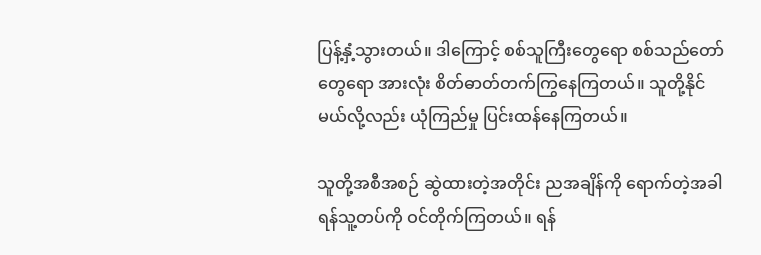ပြန့်နှံ့သွားတယ်။ ဒါကြောင့် စစ်သူကြီးတွေရော စစ်သည်တော်တွေရော အားလုံး စိတ်ဓာတ်တက်ကြွနေကြတယ်။ သူတို့နိုင်မယ်လို့လည်း ယုံကြည်မှု ပြင်းထန်နေကြတယ်။

သူတို့အစီအစဉ် ဆွဲထားတဲ့အတိုင်း ညအချိန်ကို ရောက်တဲ့အခါ ရန်သူ့တပ်ကို ဝင်တိုက်ကြတယ်။ ရန်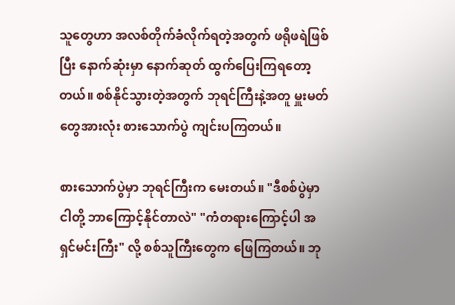သူတွေဟာ အလစ်တိုက်ခံလိုက်ရတဲ့အတွက် ဖရိုဖရဲဖြစ်ပြီး နောက်ဆုံးမှာ နောက်ဆုတ် ထွက်ပြေးကြရတော့တယ်။ စစ်နိုင်သွားတဲ့အတွက် ဘုရင်ကြီးနဲ့အတူ မှူးမတ်တွေအားလုံး စားသောက်ပွဲ ကျင်းပကြတယ်။

စားသောက်ပွဲမှာ ဘုရင်ကြီးက မေးတယ်။ "ဒီစစ်ပွဲမှာ ငါတို့ ဘာကြောင့်နိုင်တာလဲ" "ကံတရားကြောင့်ပါ အရှင်မင်းကြီး" လို့ စစ်သူကြီးတွေက ဖြေကြတယ်။ ဘု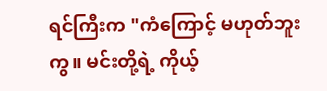ရင်ကြီးက "ကံကြောင့် မဟုတ်ဘူးကွ။ မင်းတို့ရဲ့ ကိုယ့်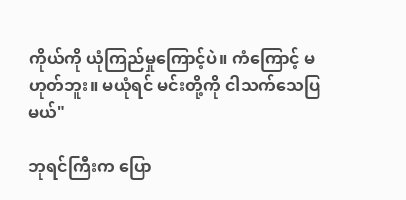ကိုယ်ကို ယုံကြည်မှုကြောင့်ပဲ။ ကံကြောင့် မဟုတ်ဘူး။ မယုံရင် မင်းတို့ကို ငါသက်သေပြမယ်"

ဘုရင်ကြီးက ပြော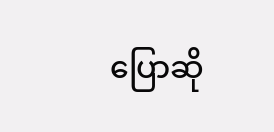ပြောဆို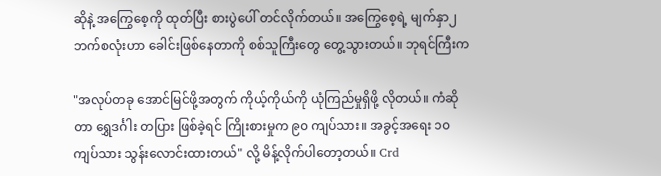ဆိုနဲ့ အကြွေစေ့ကို ထုတ်ပြီး စားပွဲပေါ် တင်လိုက်တယ်။ အကြွေစေ့ရဲ့ မျက်နှာ၂ ဘက်စလုံးဟာ ခေါင်းဖြစ်နေတာကို စစ်သူကြီးတွေ တွေ့သွားတယ်။ ဘုရင်ကြီးက

"အလုပ်တခု အောင်မြင်ဖို့အတွက် ကိုယ့်ကိုယ်ကို ယုံကြည်မှုရှိဖို့ လိုတယ်။ ကံဆိုတာ ရွှေဒင်္ဂါး တပြား ဖြစ်ခဲ့ရင် ကြိုးစားမှုက ၉၀ ကျပ်သား။ အခွင့်အရေး ၁၀ ကျပ်သား သွန်းလောင်းထားတယ်" လို့ မိန့်လိုက်ပါတော့တယ်။ Crd